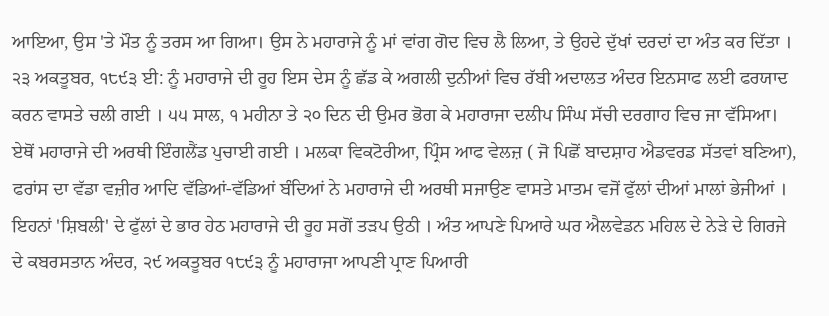ਆਇਆ, ਉਸ 'ਤੇ ਮੌਤ ਨੂੰ ਤਰਸ ਆ ਗਿਆ। ਉਸ ਨੇ ਮਹਾਰਾਜੇ ਨੂੰ ਮਾਂ ਵਾਂਗ ਗੋਦ ਵਿਚ ਲੈ ਲਿਆ, ਤੇ ਉਹਦੇ ਦੁੱਖਾਂ ਦਰਦਾਂ ਦਾ ਅੰਤ ਕਰ ਦਿੱਤਾ । ੨੩ ਅਕਤੂਬਰ, ੧੮੯੩ ਈ: ਨੂੰ ਮਹਾਰਾਜੇ ਦੀ ਰੂਹ ਇਸ ਦੇਸ ਨੂੰ ਛੱਡ ਕੇ ਅਗਲੀ ਦੁਨੀਆਂ ਵਿਚ ਰੱਬੀ ਅਦਾਲਤ ਅੰਦਰ ਇਨਸਾਫ ਲਈ ਫਰਯਾਦ ਕਰਨ ਵਾਸਤੇ ਚਲੀ ਗਈ । ੫੫ ਸਾਲ, ੧ ਮਹੀਨਾ ਤੇ ੨੦ ਦਿਨ ਦੀ ਉਮਰ ਭੋਗ ਕੇ ਮਹਾਰਾਜਾ ਦਲੀਪ ਸਿੰਘ ਸੱਚੀ ਦਰਗਾਹ ਵਿਚ ਜਾ ਵੱਸਿਆ।
ਏਥੋਂ ਮਹਾਰਾਜੇ ਦੀ ਅਰਥੀ ਇੰਗਲੈਂਡ ਪੁਚਾਈ ਗਈ । ਮਲਕਾ ਵਿਕਟੋਰੀਆ, ਪ੍ਰਿੰਸ ਆਫ ਵੇਲਜ਼ ( ਜੋ ਪਿਛੋਂ ਬਾਦਸ਼ਾਹ ਐਡਵਰਡ ਸੱਤਵਾਂ ਬਣਿਆ), ਫਰਾਂਸ ਦਾ ਵੱਡਾ ਵਜ਼ੀਰ ਆਦਿ ਵੱਡਿਆਂ-ਵੱਡਿਆਂ ਬੰਦਿਆਂ ਨੇ ਮਹਾਰਾਜੇ ਦੀ ਅਰਥੀ ਸਜਾਉਣ ਵਾਸਤੇ ਮਾਤਮ ਵਜੋਂ ਫੁੱਲਾਂ ਦੀਆਂ ਮਾਲਾਂ ਭੇਜੀਆਂ । ਇਹਨਾਂ 'ਸ਼ਿਬਲੀ' ਦੇ ਫੁੱਲਾਂ ਦੇ ਭਾਰ ਹੇਠ ਮਹਾਰਾਜੇ ਦੀ ਰੂਹ ਸਗੋਂ ਤੜਪ ਉਠੀ । ਅੰਤ ਆਪਣੇ ਪਿਆਰੇ ਘਰ ਐਲਵੇਡਨ ਮਹਿਲ ਦੇ ਨੇੜੇ ਦੇ ਗਿਰਜੇ ਦੇ ਕਬਰਸਤਾਨ ਅੰਦਰ, ੨੯ ਅਕਤੂਬਰ ੧੮੯੩ ਨੂੰ ਮਹਾਰਾਜਾ ਆਪਣੀ ਪ੍ਰਾਣ ਪਿਆਰੀ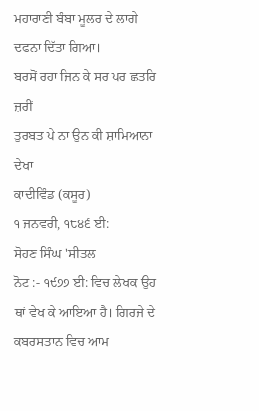ਮਹਾਰਾਣੀ ਬੰਬਾ ਮੂਲਰ ਦੇ ਲਾਗੇ ਦਫਨਾ ਦਿੱਤਾ ਗਿਆ।
ਬਰਸੋਂ ਰਹਾ ਜਿਨ ਕੇ ਸਰ ਪਰ ਛਤਰਿ ਜ਼ਰੀਂ
ਤੁਰਬਤ ਪੇ ਨਾ ਉਨ ਕੀ ਸ਼ਾਮਿਆਨਾ ਦੇਖਾ
ਕਾਦੀਵਿੰਡ (ਕਸੂਰ)
੧ ਜਨਵਰੀ, ੧੮੪੬ ਈ:
ਸੋਹਣ ਸਿੰਘ 'ਸੀਤਲ
ਨੋਟ :- ੧੯੭੭ ਈ: ਵਿਚ ਲੇਖਕ ਉਹ ਥਾਂ ਵੇਖ ਕੇ ਆਇਆ ਹੈ। ਗਿਰਜੇ ਦੇ ਕਬਰਸਤਾਨ ਵਿਚ ਆਮ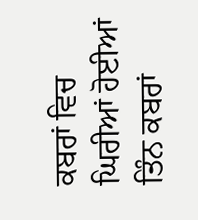ਕਬਰਾਂ ਵਿਚ ਘਿਰੀਆਂ ਹੋਈਆਂ ਤਿੰਨ ਕਬਰਾਂ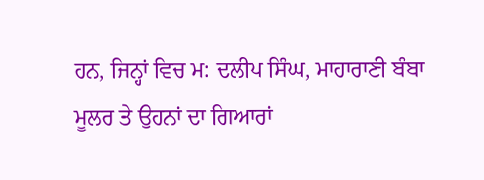ਹਨ, ਜਿਨ੍ਹਾਂ ਵਿਚ ਮ: ਦਲੀਪ ਸਿੰਘ, ਮਾਹਾਰਾਣੀ ਬੰਬਾ ਮੂਲਰ ਤੇ ਉਹਨਾਂ ਦਾ ਗਿਆਰਾਂ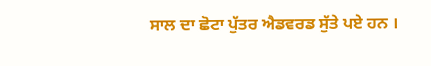ਸਾਲ ਦਾ ਛੋਟਾ ਪੁੱਤਰ ਐਡਵਰਡ ਸੁੱਤੇ ਪਏ ਹਨ ।